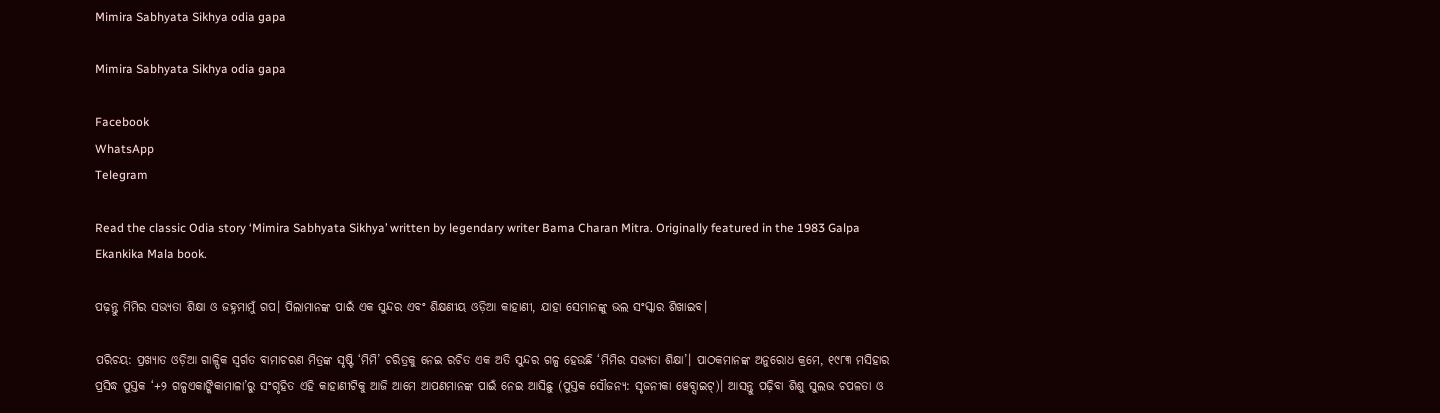Mimira Sabhyata Sikhya odia gapa

Mimira Sabhyata Sikhya odia gapa

Facebook
WhatsApp
Telegram

Read the classic Odia story ‘Mimira Sabhyata Sikhya’ written by legendary writer Bama Charan Mitra. Originally featured in the 1983 Galpa Ekankika Mala book.

ପଢ଼ନ୍ତୁ ମିମିର ସଭ୍ୟତା ଶିକ୍ଷା ଓ ଜହ୍ନମାମୁଁ ଗପ। ପିଲାମାନଙ୍କ ପାଇଁ ଏକ ସୁନ୍ଦର ଏବଂ ଶିକ୍ଷଣୀୟ ଓଡ଼ିଆ କାହାଣୀ, ଯାହା ସେମାନଙ୍କୁ ଭଲ ସଂସ୍କାର ଶିଖାଇବ।

ପରିଚୟ: ପ୍ରଖ୍ୟାତ ଓଡ଼ିଆ ଗାଳ୍ପିକ ସ୍ଵର୍ଗତ ବାମାଚରଣ ମିତ୍ରଙ୍କ ସୃଷ୍ଟି ‘ମିମି’ ଚରିତ୍ରକୁ ନେଇ ରଚିତ ଏକ ଅତି ସୁନ୍ଦର ଗଳ୍ପ ହେଉଛି ‘ମିମିର ସଭ୍ୟତା ଶିକ୍ଷା’। ପାଠକମାନଙ୍କ ଅନୁରୋଧ କ୍ରମେ, ୧୯୮୩ ମସିହାର ପ୍ରସିଦ୍ଧ ପୁସ୍ତକ ‘+୨ ଗଳ୍ପଏକାଙ୍କିକାମାଳା’ରୁ ସଂଗୃହିତ ଏହି କାହାଣୀଟିକୁ ଆଜି ଆମେ ଆପଣମାନଙ୍କ ପାଇଁ ନେଇ ଆସିଛୁ (ପୁସ୍ତକ ସୌଜନ୍ୟ: ସୃଜନୀକା ୱେବ୍ସାଇଟ୍)। ଆସନ୍ତୁ ପଢ଼ିବା ଶିଶୁ ସୁଲଭ ଚପଳତା ଓ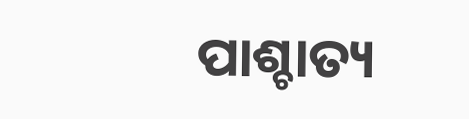ପାଶ୍ଚାତ୍ୟ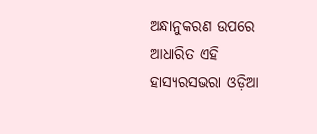ଅନ୍ଧାନୁକରଣ ଉପରେ ଆଧାରିତ ଏହି ହାସ୍ୟରସଭରା ଓଡ଼ିଆ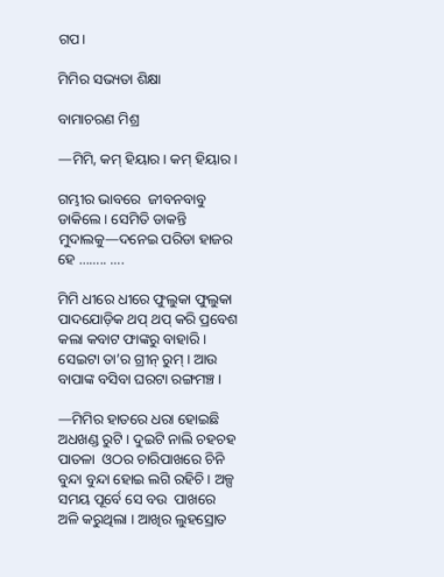ଗପ।

ମିମିର ସଭ୍ୟତା ଶିକ୍ଷା

ବାମାଚରଣ ମିଶ୍ର

—ମିମି, କମ୍ ହିୟାର । କମ୍ ହିୟାର ।

ଗମ୍ଭୀର ଭାବରେ  ଜୀବନବାବୁ ଡାକିଲେ । ସେମିତି ଡାକନ୍ତି ମୁଦାଲକୁ—ଦନେଇ ପରିଡା ହାଜର ହେ …….. ….

ମିମି ଧୀରେ ଧୀରେ ଫୁଲୁକା ଫୁଲୁକା ପାଦଯୋଡ଼ିକ ଥପ୍ ଥପ୍ କରି ପ୍ରବେଶ କଲା କବାଟ ଫାଙ୍କରୁ ବାହାରି । ସେଇଟା ତା’ର ଗ୍ରୀନ୍ ରୁମ୍ । ଆଉ ବାପାଙ୍କ ବସିବା ଘରଟା ରଙ୍ଗମଞ୍ଚ ।

—ମିମିର ହାତରେ ଧରା ହୋଇଛି ଅଧଖଣ୍ଡ ରୁଟି । ଦୁଇଟି ନାଲି ଚହଚହ   ପାତଳା  ଓଠର ଚାରିପାଖରେ ଚିନି ବୁନ୍ଦା ବୁନ୍ଦା ହୋଇ ଲଗି ରହିଚି । ଅଳ୍ପ ସମୟ ପୂର୍ବେ ସେ ବଉ  ପାଖରେ ଅଳି କରୁଥିଲା । ଆଖିର ଲୁହସ୍ରୋତ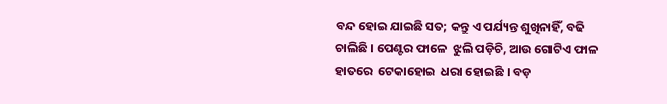ବନ୍ଦ ହୋଇ ଯାଇଛି ସତ; କନ୍ତୁ ଏ ପର୍ଯ୍ୟନ୍ତ ଶୁଖିନାହିଁ, ବଢି  ଚାଲିଛି । ପେଣ୍ଟର ଫାଳେ  ଝୁଲି ପଡ଼ିଚି, ଆଉ ଗୋଟିଏ ଫାଳ ହାତରେ  ଟେକାହୋଇ  ଧରା ହୋଇଛି । ବଡ଼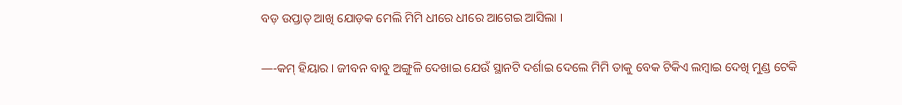ବଡ଼ ଉପ୍ତାତ୍ ଆଖି ଯୋଡ଼କ ମେଲି ମିମି ଧୀରେ ଧୀରେ ଆଗେଇ ଆସିଲା ।

—-କମ୍ ହିୟାର । ଜୀବନ ବାବୁ ଅଙ୍ଗୁଳି ଦେଖାଇ ଯେଉଁ ସ୍ଥାନଟି ଦର୍ଶାଇ ଦେଲେ ମିମି ତାକୁ ବେକ ଟିକିଏ ଲମ୍ବାଇ ଦେଖି ମୁଣ୍ଡ ଟେକି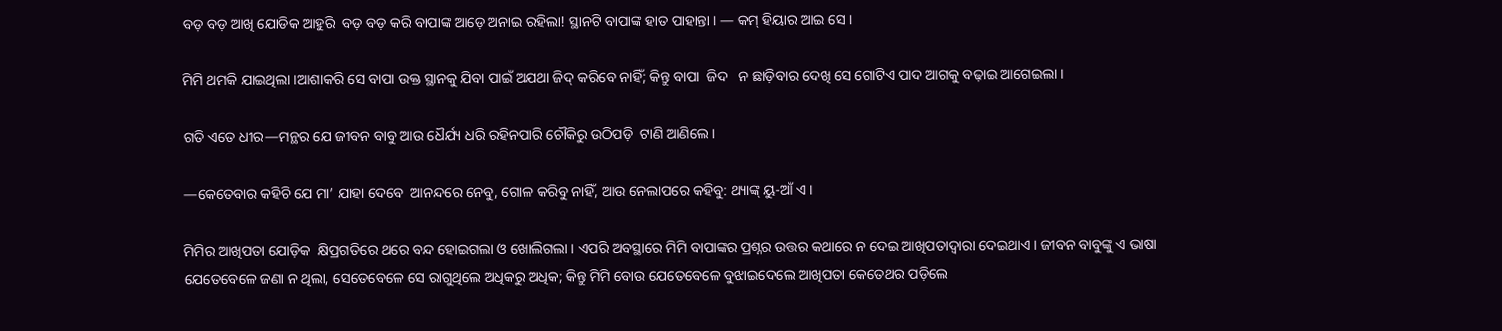ବଡ଼ ବଡ଼ ଆଖି ଯୋଡିକ ଆହୁରି  ବଡ଼ ବଡ଼ କରି ବାପାଙ୍କ ଆଡ଼େ ଅନାଇ ରହିଲା! ସ୍ଥାନଟି ବାପାଙ୍କ ହାତ ପାହାନ୍ତା । — କମ୍ ହିୟାର ଆଇ ସେ ।

ମିମି ଥମକି ଯାଇଥିଲା ।ଆଶାକରି ସେ ବାପା ଉକ୍ତ ସ୍ଥାନକୁ ଯିବା ପାଇଁ ଅଯଥା ଜିଦ୍ କରିବେ ନାହିଁ; କିନ୍ତୁ ବାପା  ଜିଦ   ନ ଛାଡ଼ିବାର ଦେଖି ସେ ଗୋଟିଏ ପାଦ ଆଗକୁ ବଢ଼ାଇ ଆଗେଇଲା ।

ଗତି ଏତେ ଧୀର—ମନ୍ଥର ଯେ ଜୀବନ ବାବୁ ଆଉ ଧୈର୍ଯ୍ୟ ଧରି ରହିନପାରି ଚୌକିରୁ ଉଠିପଡ଼ି  ଟାଣି ଆଣିଲେ ।

—କେତେବାର କହିଚି ଯେ ମା’ ଯାହା ଦେବେ  ଆନନ୍ଦରେ ନେବୁ, ଗୋଳ କରିବୁ ନାହିଁ, ଆଉ ନେଲାପରେ କହିବୁ: ଥ୍ୟାଙ୍କ୍ ୟୁ-ଆଁ ଏ ।

ମିମିର ଆଖିପତା ଯୋଡ଼ିକ  କ୍ଷିପ୍ରଗତିରେ ଥରେ ବନ୍ଦ ହୋଇଗଲା ଓ ଖୋଲିଗଲା । ଏପରି ଅବସ୍ଥାରେ ମିମି ବାପାଙ୍କର ପ୍ରଶ୍ନର ଉତ୍ତର କଥାରେ ନ ଦେଇ ଆଖିପତାଦ୍ୱାରା ଦେଇଥାଏ । ଜୀବନ ବାବୁଙ୍କୁ ଏ ଭାଷା ଯେତେବେଳେ ଜଣା ନ ଥିଲା, ସେତେବେଳେ ସେ ରାଗୁଥିଲେ ଅଧିକରୁ ଅଧିକ; କିନ୍ତୁ ମିମି ବୋଉ ଯେତେବେଳେ ବୁଝାଇଦେଲେ ଆଖିପତା କେତେଥର ପଡ଼ିଲେ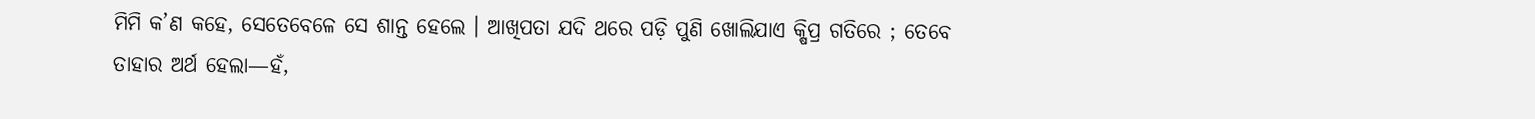ମିମି କ’ଣ କହେ, ସେତେବେଳେ ସେ ଶାନ୍ତ ହେଲେ । ଆଖିପତା ଯଦି ଥରେ ପଡ଼ି ପୁଣି ଖୋଲିଯାଏ କ୍ଷିପ୍ର ଗତିରେ ; ତେବେ ତାହାର ଅର୍ଥ ହେଲା—ହଁ,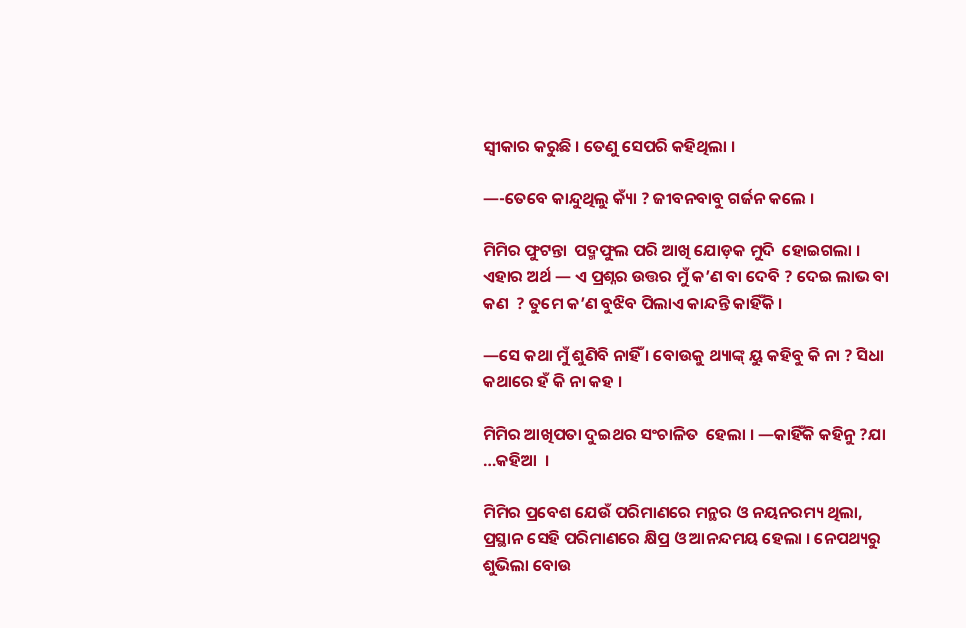ସ୍ୱୀକାର କରୁଛି । ତେଣୁ ସେପରି କହିଥିଲା ।

—-ତେବେ କାନ୍ଦୁଥିଲୁ କ୍ୟାଁ ? ଜୀବନବାବୁ ଗର୍ଜନ କଲେ ।

ମିମିର ଫୁଟନ୍ତା  ପଦ୍ମଫୁଲ ପରି ଆଖି ଯୋଡ଼କ ମୁଦି  ହୋଇଗଲା । ଏହାର ଅର୍ଥ — ଏ ପ୍ରଶ୍ନର ଉତ୍ତର ମୁଁ କ’ଣ ବା ଦେବି ? ଦେଇ ଲାଭ ବା କଣ  ? ତୁମେ କ’ଣ ବୁଝିବ ପିଲାଏ କାନ୍ଦନ୍ତି କାହିଁକି ।

—ସେ କଥା ମୁଁ ଶୁଣିବି ନାହିଁ । ବୋଉକୁ ଥ୍ୟାଙ୍କ୍ ୟୁ କହିବୁ କି ନା ? ସିଧା କଥାରେ ହଁ କି ନା କହ ।

ମିମିର ଆଖିପତା ଦୁଇଥର ସଂଚାଳିତ  ହେଲା । —କାହିଁକି କହିନୁ ?ଯା …କହିଆ  ।

ମିମିର ପ୍ରବେଶ ଯେଉଁ ପରିମାଣରେ ମନ୍ଥର ଓ ନୟନରମ୍ୟ ଥିଲା, ପ୍ରସ୍ଥାନ ସେହି ପରିମାଣରେ କ୍ଷିପ୍ର ଓ ଆନନ୍ଦମୟ ହେଲା । ନେପଥ୍ୟରୁ ଶୁଭିଲା ବୋଉ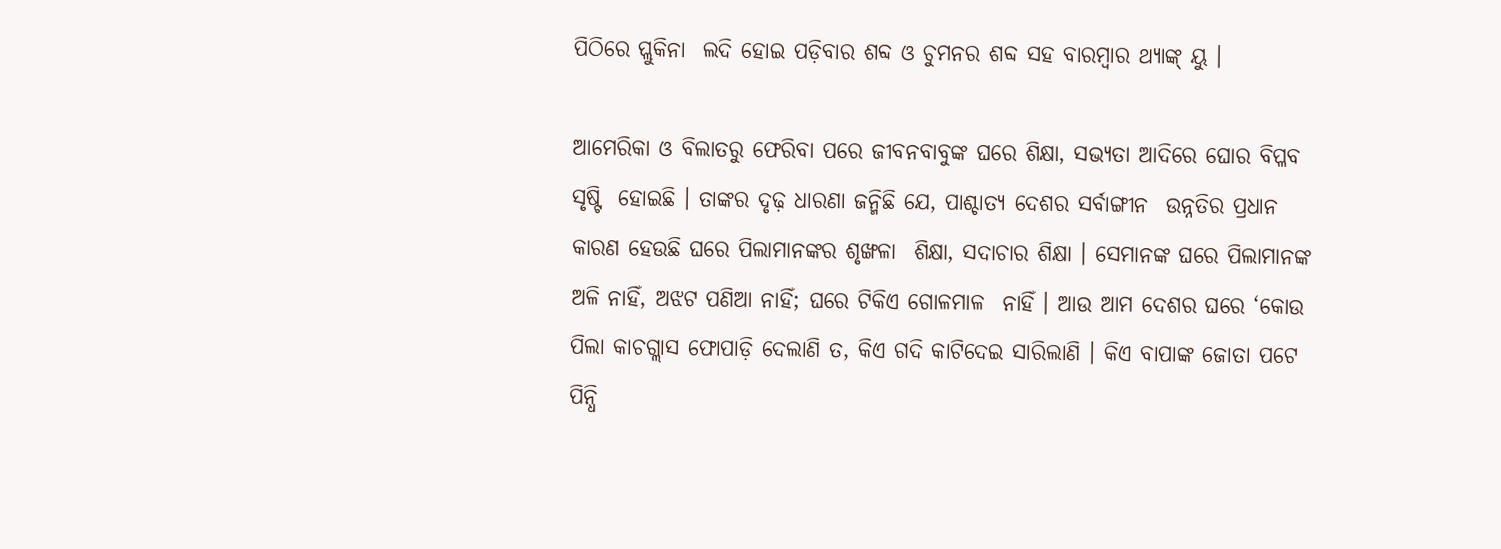ପିଠିରେ ପ୍ଲୁକିନା  ଲଦି ହୋଇ ପଡ଼ିବାର ଶବ୍ଦ ଓ ଚୁମନର ଶବ୍ଦ ସହ ବାରମ୍ବାର ଥ୍ୟାଙ୍କ୍ ୟୁ ।

ଆମେରିକା ଓ ବିଲାତରୁ ଫେରିବା ପରେ ଜୀବନବାବୁଙ୍କ ଘରେ ଶିକ୍ଷା, ସଭ୍ୟତା ଆଦିରେ ଘୋର ବିପ୍ଳବ ସୃଷ୍ଟି  ହୋଇଛି । ତାଙ୍କର ଦୃଢ଼ ଧାରଣା ଜନ୍ମିଛି ଯେ, ପାଶ୍ଚାତ୍ୟ ଦେଶର ସର୍ବାଙ୍ଗୀନ  ଉନ୍ନତିର ପ୍ରଧାନ କାରଣ ହେଉଛି ଘରେ ପିଲାମାନଙ୍କର ଶୃଙ୍ଖଳା  ଶିକ୍ଷା, ସଦାଚାର ଶିକ୍ଷା । ସେମାନଙ୍କ ଘରେ ପିଲାମାନଙ୍କ ଅଳି ନାହିଁ, ଅଝଟ ପଣିଆ ନାହିଁ; ଘରେ ଟିକିଏ ଗୋଳମାଳ  ନାହିଁ । ଆଉ ଆମ ଦେଶର ଘରେ ‘କୋଉ ପିଲା କାଚଗ୍ଲାସ ଫୋପାଡ଼ି ଦେଲାଣି ତ, କିଏ ଗଦି କାଟିଦେଇ ସାରିଲାଣି । କିଏ ବାପାଙ୍କ ଜୋତା ପଟେ ପିନ୍ଧି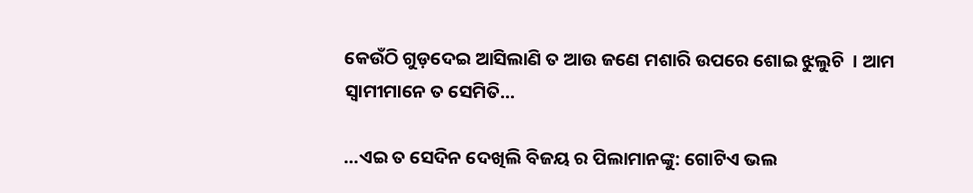କେଉଁଠି ଗୁଡ଼ଦେଇ ଆସିଲାଣି ତ ଆଉ ଜଣେ ମଶାରି ଉପରେ ଶୋଇ ଝୁଲୁଚି  । ଆମ ସ୍ୱାମୀମାନେ ତ ସେମିତି…

…ଏଇ ତ ସେଦିନ ଦେଖିଲି ବିଜୟ ର ପିଲାମାନଙ୍କୁ: ଗୋଟିଏ ଭଲ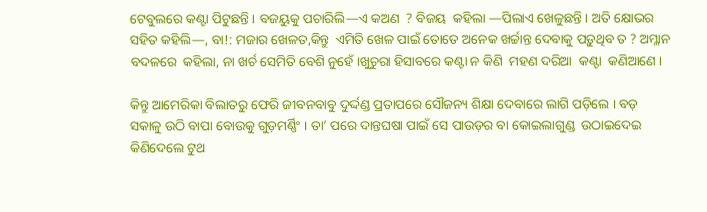ଟେବୁଲରେ କଣ୍ଟା ପିଟୁଛନ୍ତି । ବଜୟୁକୁ ପଚାରିଲି—ଏ କଅଣ  ? ବିଜୟ  କହିଲା —ପିଲାଏ ଖେଳୁଛନ୍ତି । ଅତି କ୍ଷୋଭର ସହିତ କହିଲି—, ବା!: ମଜାର ଖେଳତ,କିନ୍ତୁ  ଏମିତି ଖେଳ ପାଇଁ ତୋତେ ଅନେକ ଖର୍ଚ୍ଚାନ୍ତ ଦେବାକୁ ପଡ଼ୁଥିବ ତ ? ଅମ୍ଳାନ ବଦଳରେ  କହିଲା, ନା ଖର୍ଚ ସେମିତି ବେଶି ନୁହେଁ ।ଖୁଚୁରା ହିସାବରେ କଣ୍ଟା ନ କିଣି  ମହଣ ଦରିଆ  କଣ୍ଟା  କଣିଆଣେ ।

କିନ୍ତୁ ଆମେରିକା ବିଲାତରୁ ଫେରି ଜୀବନବାବୁ ଦୁର୍ଦ୍ଦଣ୍ଡ ପ୍ରତାପରେ ସୌଜନ୍ୟ ଶିକ୍ଷା ଦେବାରେ ଲାଗି ପଡ଼ିଲେ । ବଡ଼ ସକାଳୁ ଉଠି ବାପା ବୋଉକୁ ଗୁଡ଼ମର୍ଣ୍ଣିଂ । ତା’ ପରେ ଦାନ୍ତଘଷା ପାଇଁ ସେ ପାଉଡ଼ର ବା କୋଇଲାଗୁଣ୍ଡ  ଉଠାଇଦେଇ କିଣିଦେଲେ ଟୁଥ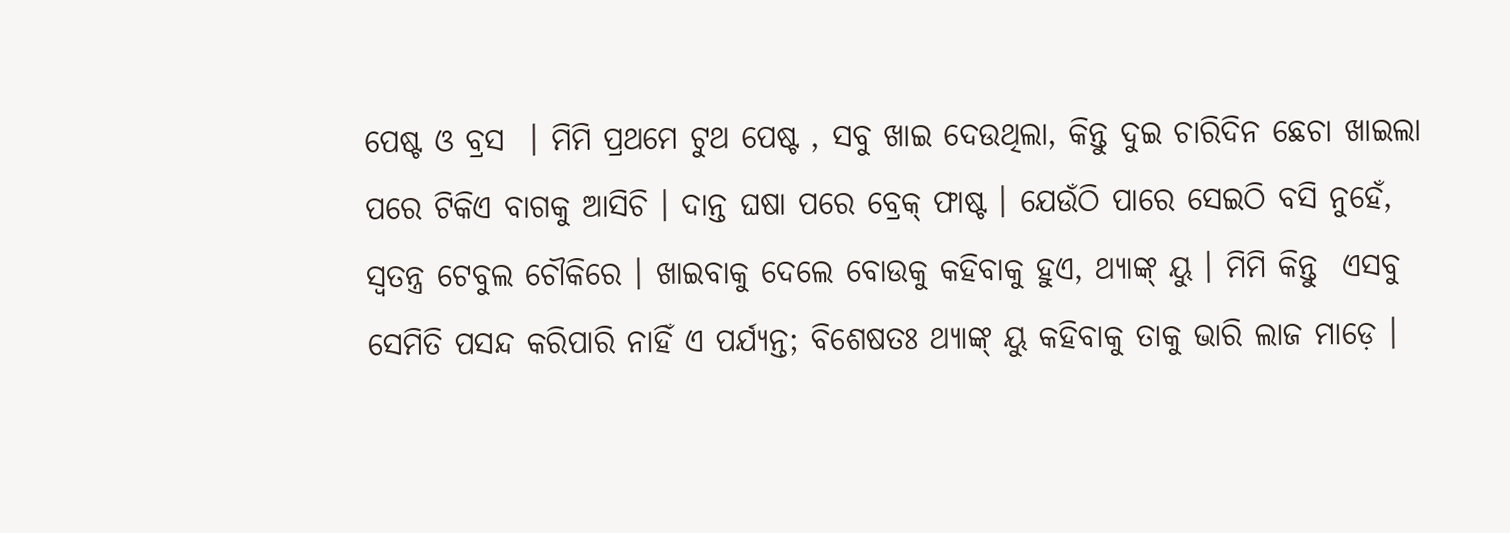ପେଷ୍ଟ ଓ ବ୍ରସ  । ମିମି ପ୍ରଥମେ ଟୁଥ ପେଷ୍ଟ , ସବୁ ଖାଇ ଦେଉଥିଲା, କିନ୍ତୁ ଦୁଇ ଚାରିଦିନ ଛେଚା ଖାଇଲା ପରେ ଟିକିଏ ବାଗକୁ ଆସିଚି । ଦାନ୍ତ ଘଷା ପରେ ବ୍ରେକ୍ ଫାଷ୍ଟ । ଯେଉଁଠି ପାରେ ସେଇଠି ବସି ନୁହେଁ, ସ୍ୱତନ୍ତ୍ର ଟେବୁଲ ଚୌକିରେ । ଖାଇବାକୁ ଦେଲେ ବୋଉକୁ କହିବାକୁ ହୁଏ, ଥ୍ୟାଙ୍କ୍ ୟୁ । ମିମି କିନ୍ତୁ  ଏସବୁ ସେମିତି ପସନ୍ଦ କରିପାରି ନାହିଁ ଏ ପର୍ଯ୍ୟନ୍ତ; ବିଶେଷତଃ ଥ୍ୟାଙ୍କ୍ ୟୁ କହିବାକୁ ତାକୁ ଭାରି ଲାଜ ମାଡ଼େ ।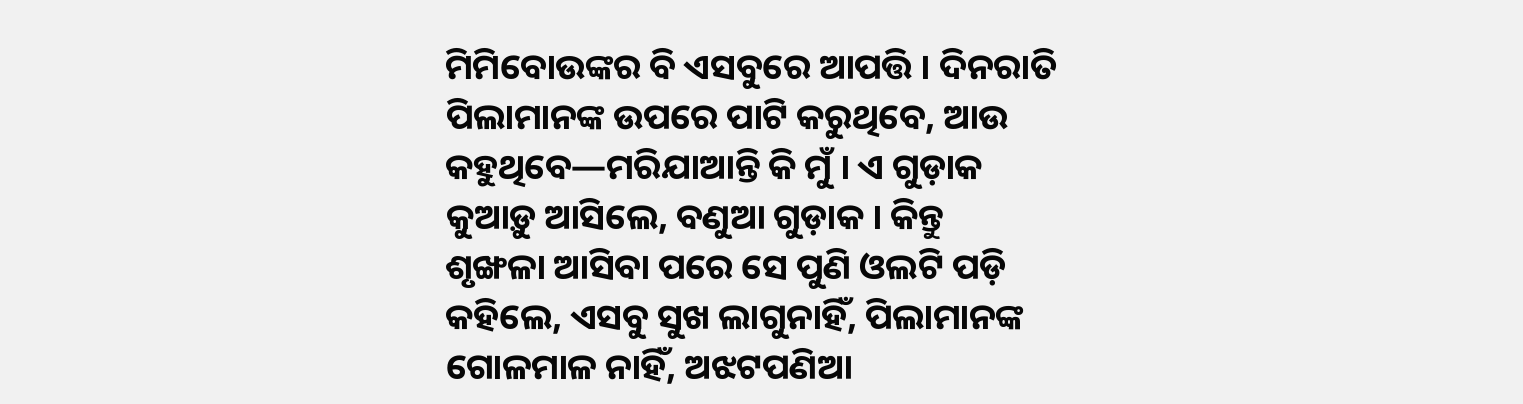ମିମିବୋଉଙ୍କର ବି ଏସବୁରେ ଆପତ୍ତି । ଦିନରାତି ପିଲାମାନଙ୍କ ଉପରେ ପାଟି କରୁଥିବେ, ଆଉ କହୁଥିବେ—ମରିଯାଆନ୍ତି କି ମୁଁ । ଏ ଗୁଡ଼ାକ କୁଆଡ଼ୁ ଆସିଲେ, ବଣୁଆ ଗୁଡ଼ାକ । କିନ୍ତୁ  ଶୃଙ୍ଖଳା ଆସିବା ପରେ ସେ ପୁଣି ଓଲଟି ପଡ଼ି କହିଲେ, ଏସବୁ ସୁଖ ଲାଗୁନାହିଁ, ପିଲାମାନଙ୍କ ଗୋଳମାଳ ନାହିଁ, ଅଝଟପଣିଆ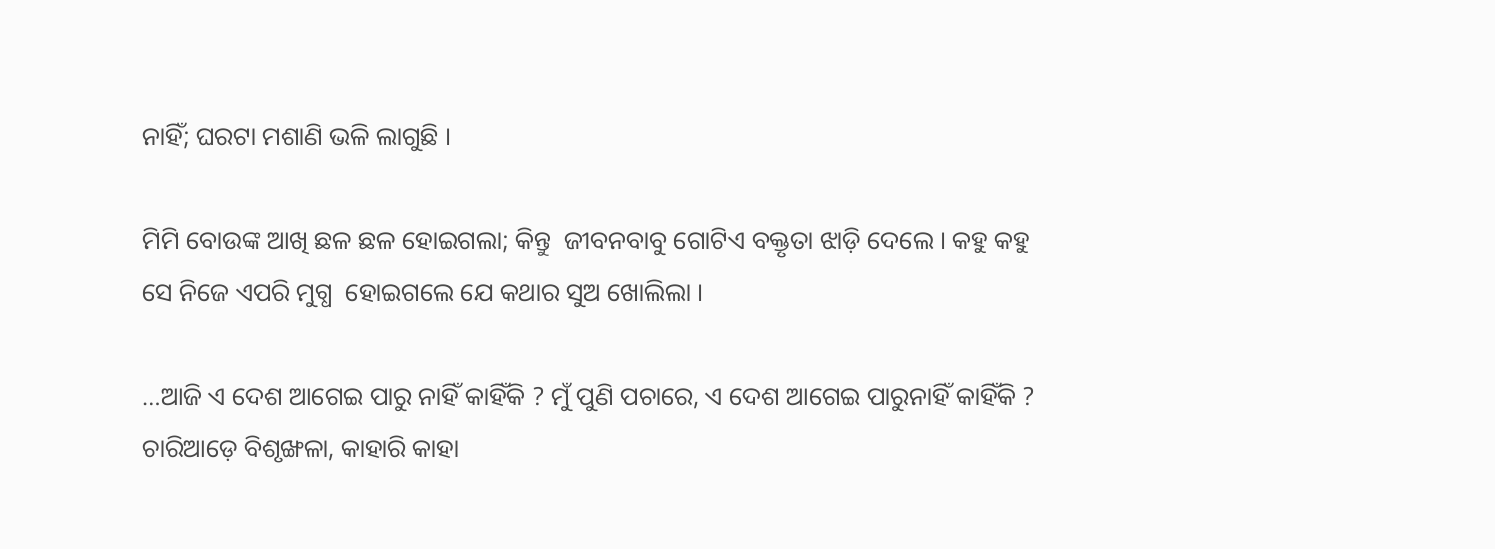ନାହିଁ; ଘରଟା ମଶାଣି ଭଳି ଲାଗୁଛି ।

ମିମି ବୋଉଙ୍କ ଆଖି ଛଳ ଛଳ ହୋଇଗଲା; କିନ୍ତୁ  ଜୀବନବାବୁ ଗୋଟିଏ ବକ୍ତୃତା ଝାଡ଼ି ଦେଲେ । କହୁ କହୁ ସେ ନିଜେ ଏପରି ମୁଗ୍ଧ  ହୋଇଗଲେ ଯେ କଥାର ସୁଅ ଖୋଲିଲା ।

…ଆଜି ଏ ଦେଶ ଆଗେଇ ପାରୁ ନାହିଁ କାହିଁକି ? ମୁଁ ପୁଣି ପଚାରେ, ଏ ଦେଶ ଆଗେଇ ପାରୁନାହିଁ କାହିଁକି ? ଚାରିଆଡ଼େ ବିଶୃଙ୍ଖଳା, କାହାରି କାହା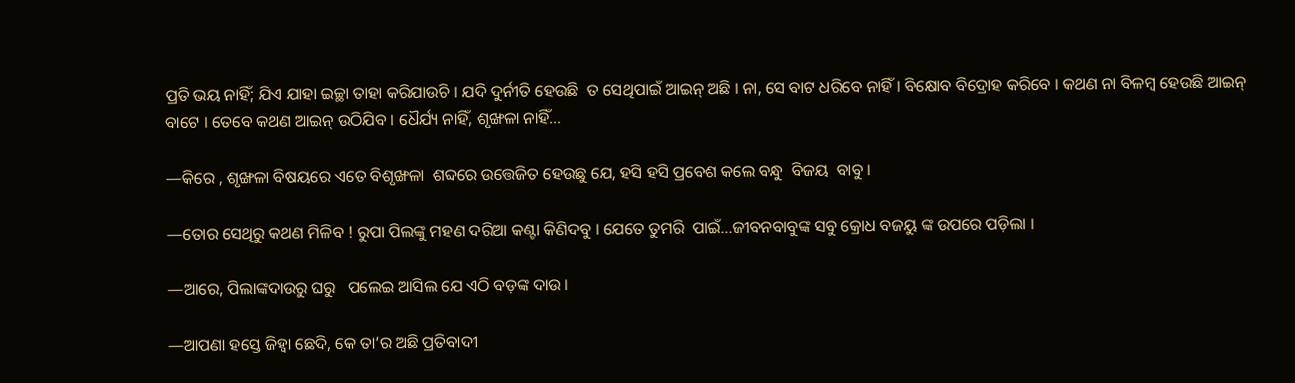ପ୍ରତି ଭୟ ନାହିଁ; ଯିଏ ଯାହା ଇଚ୍ଛା ତାହା କରିଯାଉଚି । ଯଦି ଦୁର୍ନୀତି ହେଉଛି  ତ ସେଥିପାଇଁ ଆଇନ୍ ଅଛି । ନା, ସେ ବାଟ ଧରିବେ ନାହିଁ । ବିକ୍ଷୋବ ବିଦ୍ରୋହ କରିବେ । କଥଣ ନା ବିଳମ୍ବ ହେଉଛି ଆଇନ୍ ବାଟେ । ତେବେ କଥଣ ଆଇନ୍ ଉଠିଯିବ । ଧୈର୍ଯ୍ୟ ନାହିଁ, ଶୃଙ୍ଖଳା ନାହିଁ…

—କିରେ , ଶୃଙ୍ଖଳା ବିଷୟରେ ଏତେ ବିଶୃଙ୍ଖଳା  ଶବ୍ଦରେ ଉତ୍ତେଜିତ ହେଉଛୁ ଯେ, ହସି ହସି ପ୍ରବେଶ କଲେ ବନ୍ଧୁ  ବିଜୟ  ବାବୁ ।

—ତୋର ସେଥିରୁ କଥଣ ମିଳିବ ! ରୁପା ପିଲଙ୍କୁ ମହଣ ଦରିଆ କଣ୍ଟା କିଣିଦବୁ । ଯେତେ ତୁମରି  ପାଇଁ…ଜୀବନବାବୁଙ୍କ ସବୁ କ୍ରୋଧ ବଜୟୁ ଙ୍କ ଉପରେ ପଡ଼ିଲା ।

—ଆରେ, ପିଲାଙ୍କଦାଉରୁ ଘରୁ   ପଲେଇ ଆସିଲ ଯେ ଏଠି ବଡ଼ଙ୍କ ଦାଉ ।

—ଆପଣା ହସ୍ତେ ଜିହ୍ଵା ଛେଦି, କେ ତା’ର ଅଛି ପ୍ରତିବାଦୀ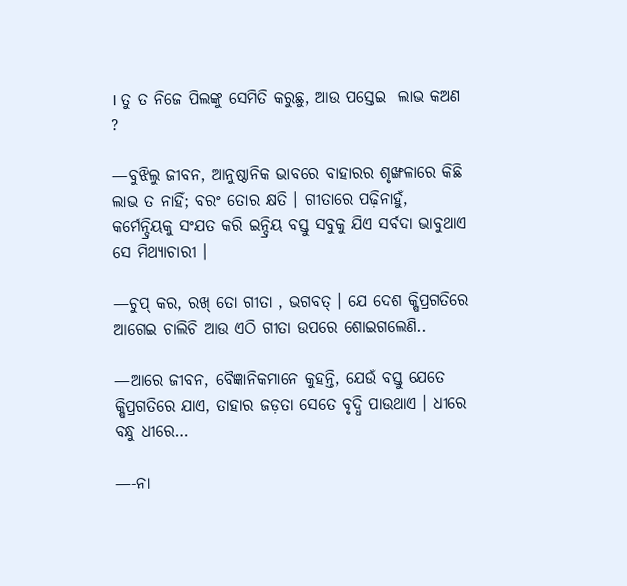। ତୁ ତ ନିଜେ ପିଲଙ୍କୁ ସେମିତି କରୁଛୁ, ଆଉ ପସ୍ତେଇ  ଲାଭ କଅଣ  ?

—ବୁଝିଲୁ ଜୀବନ, ଆନୁଷ୍ଠାନିକ ଭାବରେ ବାହାରର ଶୃଙ୍ଖଳାରେ କିଛି ଲାଭ ତ ନାହିଁ; ବରଂ ତୋର କ୍ଷତି । ଗୀତାରେ ପଢ଼ିନାହୁଁ, କର୍ମେନ୍ଦ୍ରିୟକୁ ସଂଯତ କରି ଇନ୍ଦ୍ରିୟ ବସ୍ତୁ ସବୁକୁ ଯିଏ ସର୍ବଦା ଭାବୁଥାଏ ସେ ମିଥ୍ୟାଚାରୀ ।

—ଚୁପ୍ କର, ରଖ୍ ତୋ ଗୀତା , ଭଗବତ୍ । ଯେ ଦେଶ କ୍ଷିପ୍ରଗତିରେ ଆଗେଇ ଚାଲିଚି ଆଉ ଏଠି ଗୀତା ଉପରେ ଶୋଇଗଲେଣି..

—ଆରେ ଜୀବନ, ବୈଜ୍ଞାନିକମାନେ କୁହନ୍ତି, ଯେଉଁ ବସ୍ତୁ ଯେତେ କ୍ଷିପ୍ରଗତିରେ ଯାଏ, ତାହାର ଜଡ଼ତା ସେତେ ବୃଦ୍ଧି ପାଉଥାଏ । ଧୀରେ ବନ୍ଧୁ ଧୀରେ…

—-ନା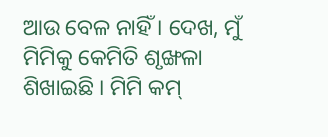ଆଉ ବେଳ ନାହିଁ । ଦେଖ, ମୁଁ ମିମିକୁ କେମିତି ଶୃଙ୍ଖଳା ଶିଖାଇଛି । ମିମି କମ୍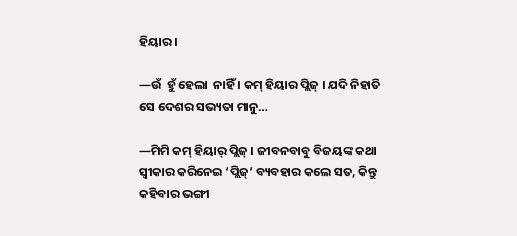ହିୟାର ।

—ଉଁ  ହୁଁ ହେଲା  ନାହିଁ । କମ୍ ହିୟାର ପ୍ଲିଜ୍ । ଯଦି ନିହାତି  ସେ ଦେଶର ସଭ୍ୟତା ମାନୁ…

—ମିମି କମ୍ ହିୟାର୍ ପ୍ଲିଜ୍ । ଜୀବନବାବୁ ବିଜୟଙ୍କ କଥା ସ୍ୱୀକାର କରିନେଇ ‘ପ୍ଲିଜ୍’ ବ୍ୟବହାର କଲେ ସତ, କିନ୍ତୁ କହିବାର ଭଙ୍ଗୀ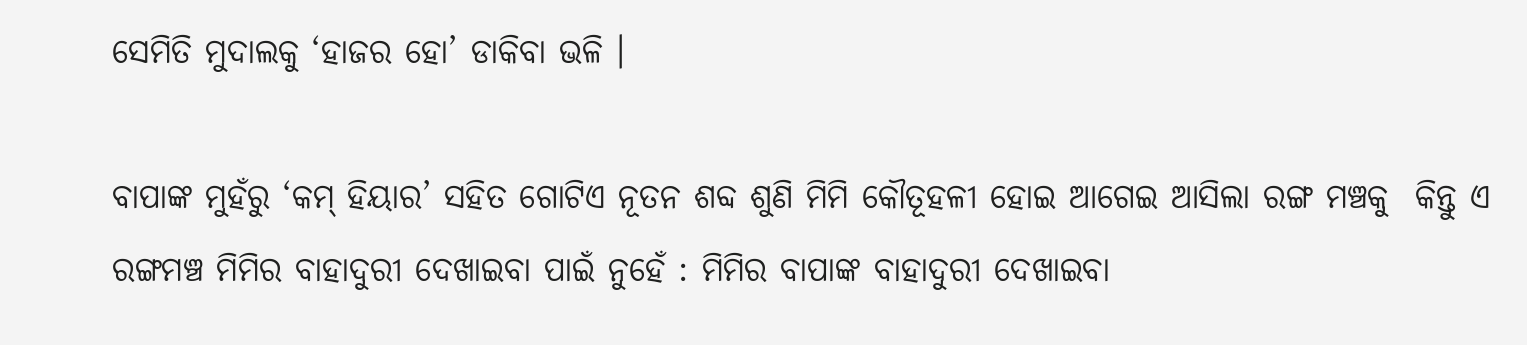ସେମିତି ମୁଦାଲକୁ ‘ହାଜର ହୋ’ ଡାକିବା ଭଳି ।

ବାପାଙ୍କ ମୁହଁରୁ ‘କମ୍ ହିୟାର’ ସହିତ ଗୋଟିଏ ନୂତନ ଶବ୍ଦ ଶୁଣି ମିମି କୌତୂହଳୀ ହୋଇ ଆଗେଇ ଆସିଲା ରଙ୍ଗ ମଞ୍ଚକୁ  କିନ୍ତୁ ଏ ରଙ୍ଗମଞ୍ଚ ମିମିର ବାହାଦୁରୀ ଦେଖାଇବା ପାଇଁ ନୁହେଁ : ମିମିର ବାପାଙ୍କ ବାହାଦୁରୀ ଦେଖାଇବା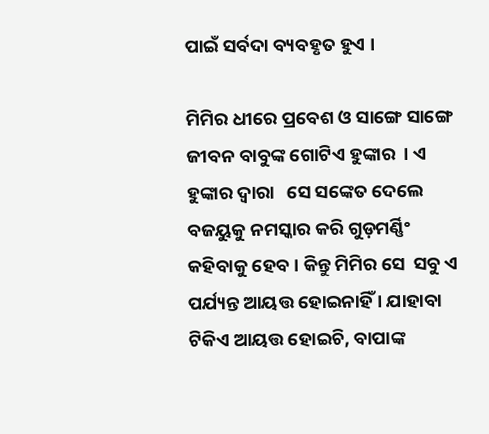ପାଇଁ ସର୍ବଦା ବ୍ୟବହୃତ ହୁଏ ।

ମିମିର ଧୀରେ ପ୍ରବେଶ ଓ ସାଙ୍ଗେ ସାଙ୍ଗେ ଜୀବନ ବାବୁଙ୍କ ଗୋଟିଏ ହୁଙ୍କାର  । ଏ ହୁଙ୍କାର ଦ୍ଵାରା   ସେ ସଙ୍କେତ ଦେଲେ ବଜୟୁକୁ ନମସ୍କାର କରି ଗୁଡ଼ମର୍ଣ୍ଣିଂ କହିବାକୁ ହେବ । କିନ୍ତୁ ମିମିର ସେ  ସବୁ ଏ ପର୍ଯ୍ୟନ୍ତ ଆୟତ୍ତ ହୋଇନାହିଁ । ଯାହାବା ଟିକିଏ ଆୟତ୍ତ ହୋଇଚି, ବାପାଙ୍କ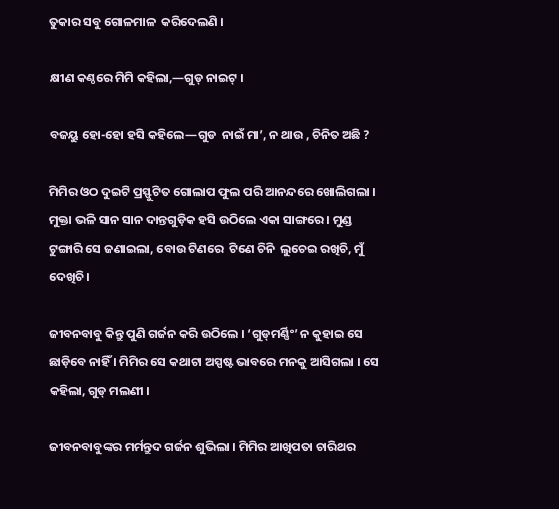ତୁକାର ସବୁ ଗୋଳମାଳ  କରିଦେଲଣି ।

କ୍ଷୀଣ କଣ୍ଠରେ ମିମି କହିଲା,—ଗୁଡ୍ ନାଇଟ୍ ।

ବଜୟୁ ହୋ-ହୋ ହସି କହିଲେ—ଗୁଡ  ନାଇଁ ମା’, ନ ଥାଉ , ଚିନିତ ଅଛି ?

ମିମିର ଓଠ ଦୁଇଟି ପ୍ରସ୍ଫୁଟିତ ଗୋଲାପ ଫୁଲ ପରି ଆନନ୍ଦରେ ଖୋଲିଗଲା । ମୁକ୍ତା ଭଳି ସାନ ସାନ ଦାନ୍ତଗୁଡ଼ିକ ହସି ଉଠିଲେ ଏକା ସାଙ୍ଗରେ । ମୁଣ୍ଡ ଟୁଙ୍ଗାରି ସେ ଜଣାଇଲା, ବୋଉ ଟିଣରେ  ଟିଣେ ଚିନି  ଲୁଚେଇ ରଖିଚି, ମୁଁ ଦେଖିଚି ।

ଜୀବନବାବୁ କିନ୍ତୁ ପୁଣି ଗର୍ଜନ କରି ଉଠିଲେ । ‘ଗୁଡ୍‌ମର୍ଣ୍ଣିଂ’ ନ କୁହାଇ ସେ ଛାଡ଼ିବେ ନାହିଁ । ମିମିର ସେ କଥାଟା ଅସ୍ପଷ୍ଟ ଭାବରେ ମନକୁ ଆସିଗଲା । ସେ କହିଲା, ଗୁଡ୍ ମଲଣୀ ।

ଜୀବନବାବୁଙ୍କର ମର୍ମନ୍ତୁଦ ଗର୍ଜନ ଶୁଭିଲା । ମିମିର ଆଖିପତା ଚାରିଥର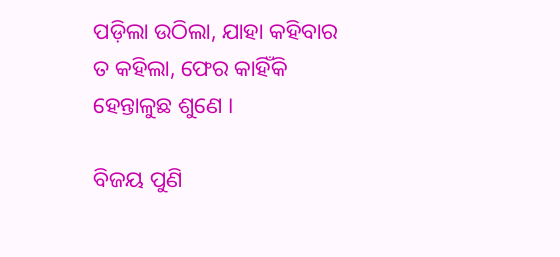ପଡ଼ିଲା ଉଠିଲା, ଯାହା କହିବାର ତ କହିଲା, ଫେର କାହିଁକି ହେନ୍ତାଳୁଛ ଶୁଣେ ।

ବିଜୟ ପୁଣି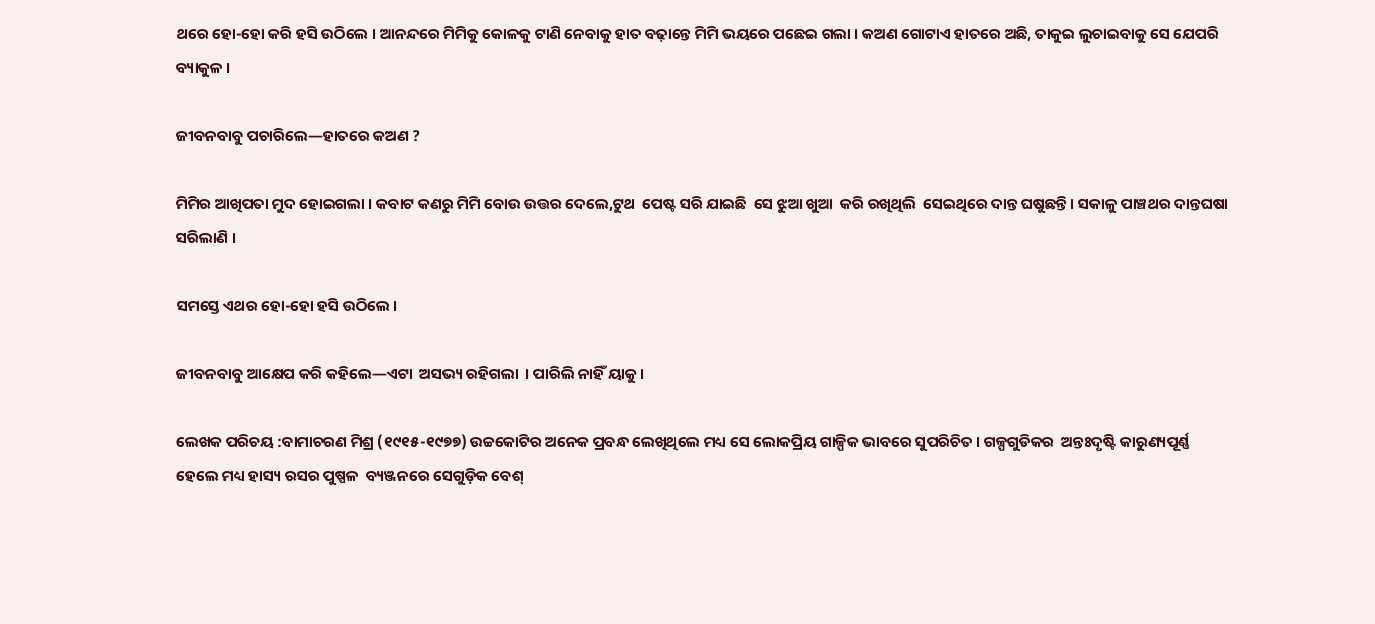ଥରେ ହୋ-ହୋ କରି ହସି ଉଠିଲେ । ଆନନ୍ଦରେ ମିମିକୁ କୋଳକୁ ଟାଣି ନେବାକୁ ହାତ ବଢ଼ାନ୍ତେ ମିମି ଭୟରେ ପଛେଇ ଗଲା । କଅଣ ଗୋଟାଏ ହାତରେ ଅଛି, ତାକୁଇ ଲୁଚାଇବାକୁ ସେ ଯେପରି ବ୍ୟାକୁଳ ।

ଜୀବନବାବୁ ପଚାରିଲେ—ହାତରେ କଅଣ ?

ମିମିର ଆଖିପତା ମୁଦ ହୋଇଗଲା । କବାଟ କଣରୁ ମିମି ବୋଉ ଉତ୍ତର ଦେଲେ,ଟୁଥ  ପେଷ୍ଟ ସରି ଯାଇଛି  ସେ ଝୁଆ ଖୁଆ  କରି ରଖିଥିଲି  ସେଇଥିରେ ଦାନ୍ତ ଘଷୁଛନ୍ତି । ସକାଳୁ ପାଞ୍ଚଥର ଦାନ୍ତଘଷା ସରିଲାଣି ।

ସମସ୍ତେ ଏଥର ହୋ-ହୋ ହସି ଉଠିଲେ ।

ଜୀବନବାବୁ ଆକ୍ଷେପ କରି କହିଲେ—ଏଟା  ଅସଭ୍ୟ ରହିଗଲା  । ପାରିଲି ନାହିଁ ୟାକୁ ।

ଲେଖକ ପରିଚୟ :ବାମାଚରଣ ମିଶ୍ର (୧୯୧୫-୧୯୭୭) ଉଚ୍ଚକୋଟିର ଅନେକ ପ୍ରବନ୍ଧ ଲେଖିଥିଲେ ମଧ୍ୟ ସେ ଲୋକପ୍ରିୟ ଗାଳ୍ପିକ ଭାବରେ ସୁପରିଚିତ । ଗଳ୍ପଗୁଡିକର  ଅନ୍ତଃଦୃଷ୍ଟି କାରୁଣ୍ୟପୂର୍ଣ୍ଣ ହେଲେ ମଧ୍ୟ ହାସ୍ୟ ରସର ପୁଷ୍ପଳ  ବ୍ୟଞ୍ଜନରେ ସେଗୁଡ଼ିକ ବେଶ୍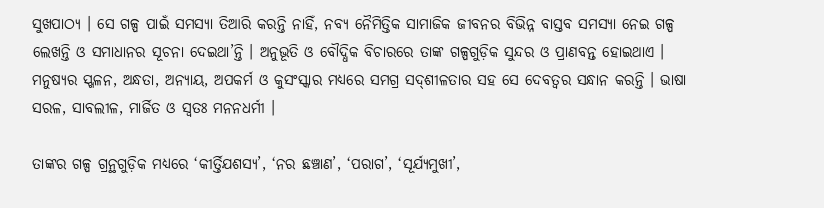ସୁଖପାଠ୍ୟ । ସେ ଗଳ୍ପ ପାଇଁ ସମସ୍ୟା ତିଆରି କରନ୍ତି ନାହିଁ, ନବ୍ୟ ନୈମିତ୍ତିକ ସାମାଜିକ ଜୀବନର ବିଭିନ୍ନ ବାସ୍ତବ ସମସ୍ୟା ନେଇ ଗଳ୍ପ ଲେଖନ୍ତି ଓ ସମାଧାନର ସୂଚନା ଦେଇଥା’ନ୍ତି । ଅନୁଭୂତି ଓ ବୌଦ୍ଧିକ ବିଚାରରେ ତାଙ୍କ ଗଳ୍ପଗୁଡ଼ିକ ସୁନ୍ଦର ଓ ପ୍ରାଣବନ୍ତ ହୋଇଥାଏ । ମନୁଷ୍ୟର ସ୍ଖଳନ, ଅନ୍ଧତା, ଅନ୍ୟାୟ, ଅପକର୍ମ ଓ କୁସଂସ୍କାର ମଧ୍ୟରେ ସମଗ୍ର ସଦ୍‌ଶୀଳତାର ସହ ସେ ଦେବତ୍ୱର ସନ୍ଧାନ କରନ୍ତି । ଭାଷା ସରଳ, ସାବଲୀଳ, ମାର୍ଜିତ ଓ ସ୍ଵତଃ ମନନଧର୍ମୀ ।

ତାଙ୍କର ଗଳ୍ପ ଗ୍ରନ୍ଥଗୁଡ଼ିକ ମଧ୍ୟରେ ‘କୀର୍ତ୍ତିଯଶସ୍ୟ’, ‘ନର ଛଞ୍ଚାଣ’, ‘ପରାଗ’, ‘ସୂର୍ଯ୍ୟମୁଖୀ’,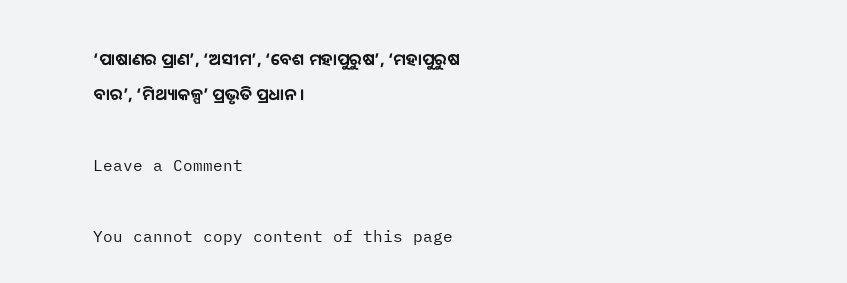‘ପାଷାଣର ପ୍ରାଣ’, ‘ଅସୀମ’, ‘ବେଶ ମହାପୁରୁଷ’, ‘ମହାପୁରୁଷ ବାର’, ‘ମିଥ୍ୟାକଳ୍ପ’ ପ୍ରଭୃତି ପ୍ରଧାନ ।

Leave a Comment

You cannot copy content of this page